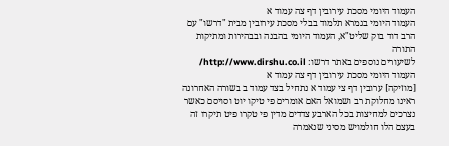העמוד היומי מסכת עירובין דף צה עמוד א
העמוד היומי בגמרא תלמוד בבלי מסכת עירובין מבית "דרשו" עם הרב דוד בוק שליט"א, העמוד היומי בהבנה ובבהירות ומתיקות התורה
לשיעורים נוספים באתר דרשו: http://www.dirshu.co.il/
העמוד היומי מסכת עירובין דף צה עמוד א
[מוזיקה] ערובין דף צי עמוד א נתחיל בצד עמוד ב בשורה האחרונה ראינו מחלוקת רב ושמואל האם אומרים פי טיקו יוט וסויסם כאשר נצרכים למחיצות בכל הארבע צדדים מדין פי טקרו פיט תיקרו זה בעצם הלו חולמויש מסיני שנאמרה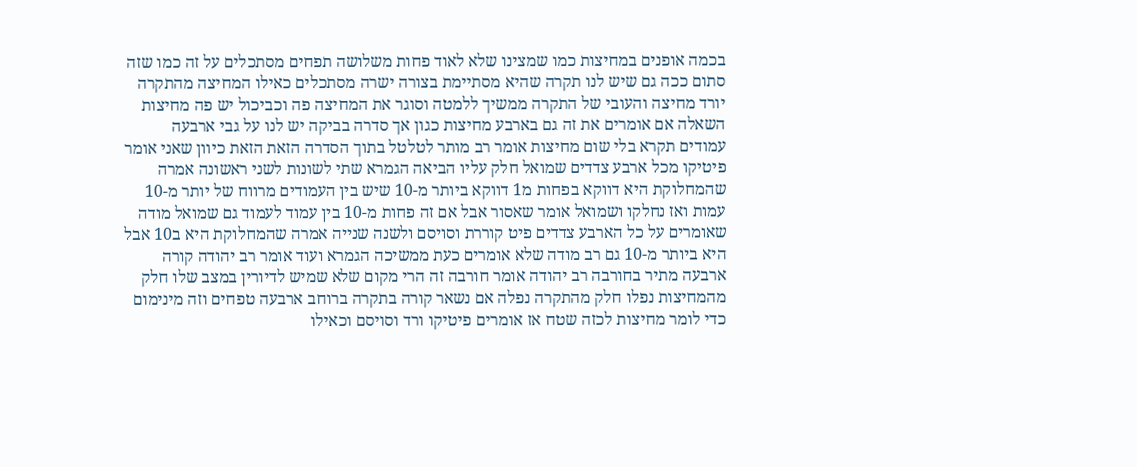בכמה אופנים במחיצות כמו שמצינו שלא לאוד פחות משלושה תפחים מסתכלים על זה כמו שזה סתום ככה גם שיש לנו תקרה שהיא מסתיימת בצורה ישרה מסתכלים כאילו המחיצה מהתקרה יורד מחיצה והעובי של התקרה ממשיך ללמטה וסוגר את המחיצה פה וכביכול יש פה מחיצות השאלה אם אומרים את זה גם בארבע מחיצות כגון אך סדרה בביקה יש לנו על גבי ארבעה עמודים תקרא בלי שום מחיצות אומר רב מותר לטלטל בתוך הסדרה הזאת הזאת כיוון שאני אומר פיטיקו מכל ארבע צדדים שמואל חלק עליו הביאה הגמרא שתי לשונות לשני ראשונה אמרה שהמחלוקת היא דווקא בפחות מ1 דווקא ביותר מ-10 שיש בין העמודים מרווח של יותר מ-10 עמות ואז נחלקו ושמואל אומר שאסור אבל אם זה פחות מ-10 בין עמוד לעמוד גם שמואל מודה שאומרים על כל הארבע צדדים פיט קוררת וסויסם ולשנה שנייה אמרה שהמחלוקת היא ב10 אבל היא ביותר מ-10 גם רב מודה שלא אומרים כעת ממשיכה הגמרא ועוד אומר רב יהודה קורה ארבעה מתיר בחורבה רב יהודה אומר חורבה זה הרי מקום שלא שמיש לדיורין במצב שלו חלק מהמחיצות נפלו חלק מהתקרה נפלה אם נשאר קורה בתקרה ברוחב ארבעה טפחים וזה מינימום כדי לומר מחיצות לכזה שטח אז אומרים פיטיקו ורד וסויסם וכאילו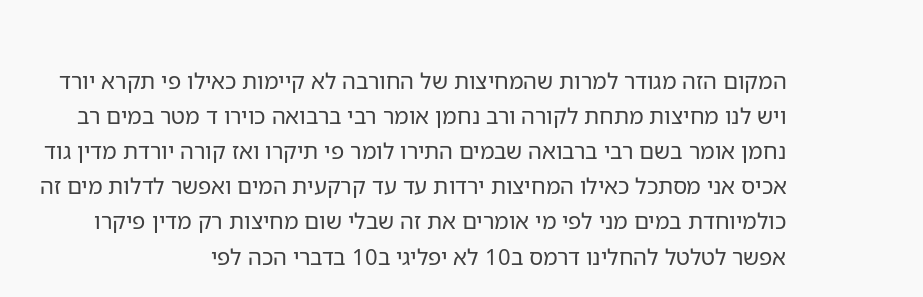המקום הזה מגודר למרות שהמחיצות של החורבה לא קיימות כאילו פי תקרא יורד ויש לנו מחיצות מתחת לקורה ורב נחמן אומר רבי ברבואה כוירו ד מטר במים רב נחמן אומר בשם רבי ברבואה שבמים התירו לומר פי תיקרו ואז קורה יורדת מדין גוד אכיס אני מסתכל כאילו המחיצות ירדות עד עד קרקעית המים ואפשר לדלות מים זה כולמיוחדת במים מני לפי מי אומרים את זה שבלי שום מחיצות רק מדין פיקרו אפשר לטלטל להחלינו דרמס ב10 לא יפליגי ב10 בדברי הכה לפי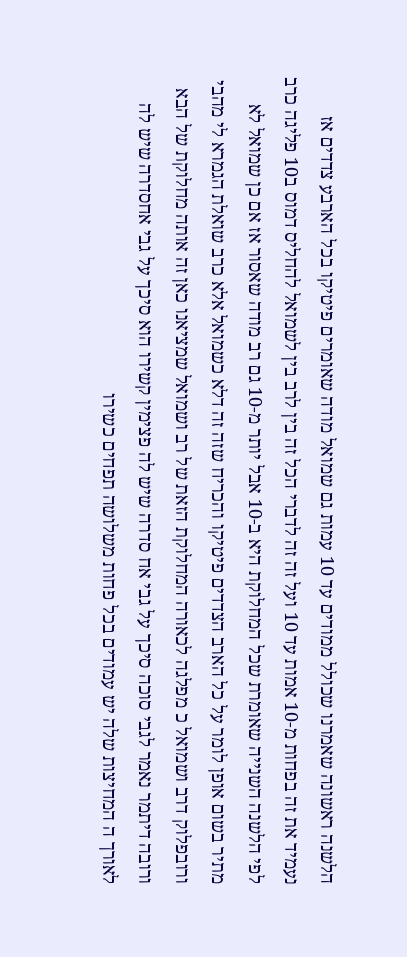הלשנה ראשונה שאמרנו שכולל ממודים עד 10 עמות גם שמואל מודה שאומרים פיטיקו בכל הארבע צדדים אז נעמיד את זה בפחות מ-10 אמות עד 10 ועל זה זה לדברי הכל זה בין לרב בין לשמואל להחליס דמוס ב10 פליגה כרב לפי הלשנה השנייה שאומרת שכל המחלוקת היא ב-10 אבל יותר מ-10 גם רב מודה שאסור אז אם כן שמואל לא מתיר בשום אופן לומר על כל הארב הצדדים פיטיקו והכריח שזה זה דלא כשמואל אלא כרב שואלת הגמרא לי מהבי ורובפלוק דרב ושמואל כ מפלגה לכאורה המחלוקת הזאת של רב ושמואל שמציאנו כאן זה אותה מחלוקת של הבא ורובה דיתמר נאמר לגבי סוכה סיכך על גבי אח סדרה שיש לה פצימין קשירו הוא סיכך על גבי אחסדרה שיש לה לאורך ה המחיצות שלה יש עמודים בכל פחות משלושה תפחים כשירו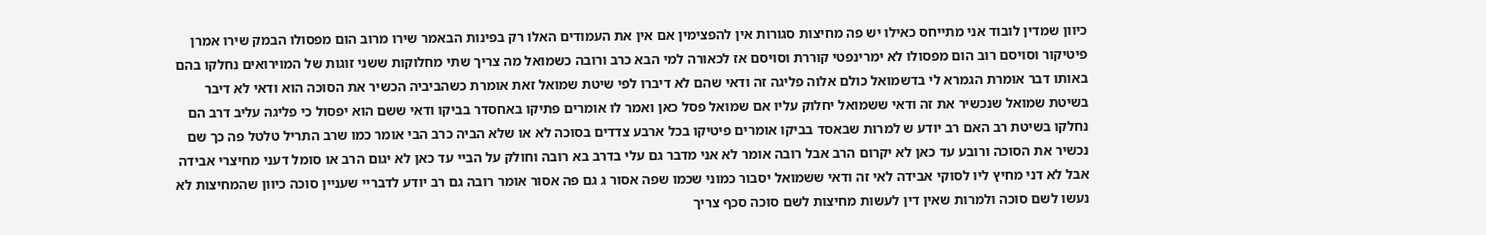כיוון שמדין לובוד אני מתייחס כאילו יש פה מחיצות סגורות אין להפצימין אם אין את העמודים האלו רק בפינות הבאמר שירו מרוב הום מפסולו הבמק שירו אמרן פיטיקור וסויסם רוב הום מפסולו לא ימרינפטי קוררת וסויסם אז לכאורה למי הבא כרב ורובה כשמואל מה צריך שתי מחלוקות ששני זוגות של המוירואים נחלקו בהם באותו דבר אומרת הגמרא לי בדשמואל כולם אלוה פליגה זה ודאי שהם לא דיברו לפי שיטת שמואל זאת אומרת כשהביביה הכשיר את הסוכה הוא ודאי לא דיבר בשיטת שמואל שנכשיר את זה ודאי ששמואל יחלוק עליו אם שמואל פסל כאן ואמר לו אומרים פתיקו באחסדר בביקו ודאי ששם הוא יפסול כי פליגה עליב דרב הם נחלקו בשיטת רב האם רב יודע ש למרות שבאסד בביקו אומרים פיטיקו בכל ארבע צדדים בסוכה לא או שלא הביה כרב הבי אומר כמו שרב התריל טלטל פה כך שם נכשיר את הסוכה ורובע עד כאן לא יקרום הרב אבל רובה אומר לא אני מדבר גם עלי בדרב בא רובה וחולק על הביי עד כאן לא יגום הרב או סומל דעני מחיצרי אבידה אבל לא דני מחיץ ליו לסוקי אבידה לאי זה ודאי ששמואל יסבור כמוני שכמו שפה אסור ג גם פה אסור אומר רובה גם רב יודע לדבריי שעניין סוכה כיוון שהמחיצות לא נעשו לשם סוכה ולמרות שאין דין לעשות מחיצות לשם סוכה סכף צריך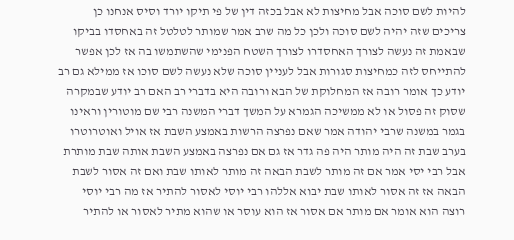להיות לשם סוכה אבל מחיצות לא אבל בכזה דין של פי תיקו יורד וסיס אנחנו כן צריכים שזה יהיה לשם סוכה ולכן כל מה שרב אמר שמותר לטלטל זה באחסדו בביקו שבאמת זה נעשה לצורך האחסדרו לצורך השטח הפנימי שהשתמשו בה אז לכן אפשר להתייחס לזה כמחיצות סגורות אבל לעניין סוכה שלא נעשה לשם סוכו אז ממילא גם רב יודע כך אומר רובה אז המחלוקת של הבא ורובה היא בדברי רב האם רב יודע שבמקרה שסוק זה פסול או לא ממשיכה הגמרא על המשך דברי המשנה רבי שם מוטורין וראינו בגמר במשנה שרבי יהודה אמר שאם נפרצה הרשות באמצע השבת אז אויל ואוטרוטרו בערב שבת זה היה מותר היה פה גדר אז גם אם נפרצה באמצע השבת אותה שבת מותרת אבל רבי יסי אמר אם זה מותר לשבת הבאה זה מותר לאותו שבת ואם זה אסור לשבת הבאה אז זה אסור לאותו שבת יבוא אללהו רבי יוסי לאסור להתיר אז מה רבי יוסי רוצה הוא אומר אם מותר אם אסור אז הוא עוסר או שהוא מתיר לאסור או להתיר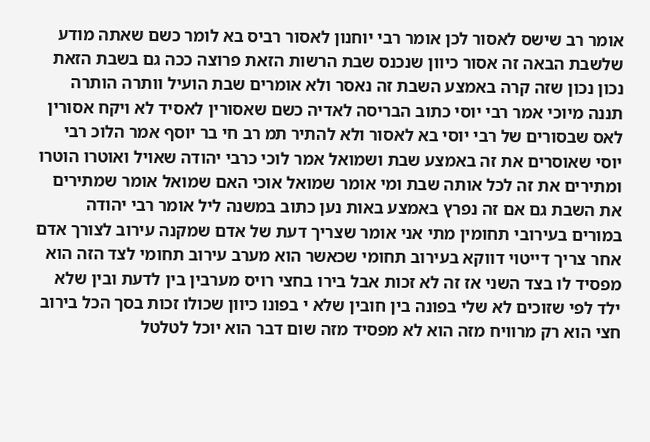אומר רב שישס לאסור לכן אומר רבי יוחנון לאסור רביס בא לומר כשם שאתה מודע שלשבת הבאה זה אסור כיוון שנכנס שבת הרשות הזאת פרוצה ככה גם בשבת הזאת נכון נכון שזה קרה באמצע השבת זה נאסר ולא אומרים שבת הועיל וותרה הותרה תננה מיוכי אמר רבי יוסי כתוב הבריסה לאדיה כשם שאסורין לאסיד לא ויקח אסורין לאס שבסורים של רבי יוסי בא לאסור ולא להתיר תמ רב חי בר יוסף אמר הלוכ רבי יוסי שאוסרים את זה באמצע שבת ושמואל אמר לוכי כרבי יהודה שאויל ואוטרו הוטרו ומתירים את זה לכל אותה שבת ומי אומר שמואל אוכי האם שמואל אומר שמתירים את השבת גם אם זה נפרץ באמצע באות נען כתוב במשנה ליל אומר רבי יהודה במורים בעירובי תחומין מתי אני אומר שצריך דעת של אדם שמקנה עירוב לצורך אדם אחר צריך דייטוי דווקא בעירוב תחומי שכאשר הוא מערב עירוב תחומי לצד הזה הוא מפסיד לו בצד השני אז זה לא זכות אבל בירו בחצי רויס מערבין בין לדעת ובין שלא ילד לפי שזוכים לא שלי בפונה בין חובין שלא י בפונו כיוון שכולו זכות בסך הכל בירוב חצי הוא רק מרוויח מזה הוא לא מפסיד מזה שום דבר הוא יוכל לטלטל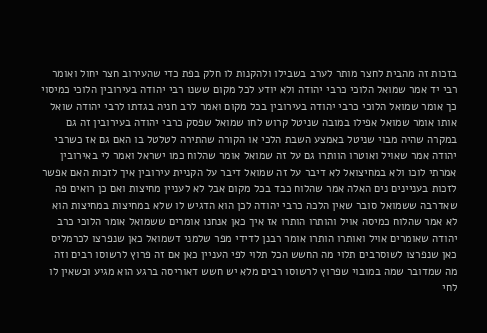בזכות זה מהבית לחצר מותר לערב בשבילו ולהקנות לו חלק בפת כדי שהעירוב חצר יחול ואומר רבי יד אמר שמואל הלוכי כרבי יהודה ולא יודע לכל מקום ששנו רבי יהודה בעירובין הלוכי כמיסוי כך אומר שמואל הלוכי כרבי יהודה בעירובין בכל מקום ואמר לרב חניה בגדתו לרבי יהודה שואל אותו אומר שמואל אפילו במובה שניטל קרוש לחו שמואל שפסק כרבי יהודה בעירובין זה גם במקרה שהיה מבוי שניטל באמצע השבת הלכי או הקורה שהתירה לטלטל בו האם גם אז כשרבי יהודה אמר שאויל ואוטרו הוותרו גם על זה שמואל אומר שהלוח כמו ישראל ואמר לי באירובין אמרתי לוכו ולא במחיצואל לא דיבר על זה שמואל דיבר על הקניית עירובין איך לזכות האם אפשר לזכות בעניינים נים האלה אמר שהלוח כבד בכל מקום אבל לא לעניין מחיצות ואם כן רואים פה שאדרבה ששמואל סובר שאין הלכה כרבי יהודה לכן הוא הדגיש לו שלא במחיצות במחיצות הוא לא אמר שהלוח כמיסה אויל והותרו הותרו אז איך כאן אנחנו אומרים ששמואל אומר הלוכי כרב יהודה שאומרים אויל ואותרו הותרו אומר רבנן לדידי מפר שלמני דשמואל כאן שנפרצו לכרמליס כאן שנפרצו לשוסרבים תלוי מה החשש הכל תלוי לפי העניין כאן אם זה פרוץ לרשוסו רבים וזה מה שמדובר שמה במובוי שפרוץ לרשוסו רבים מלא יש חשש דאוריסה ברגע הוא מגיע וכשאין לו לחי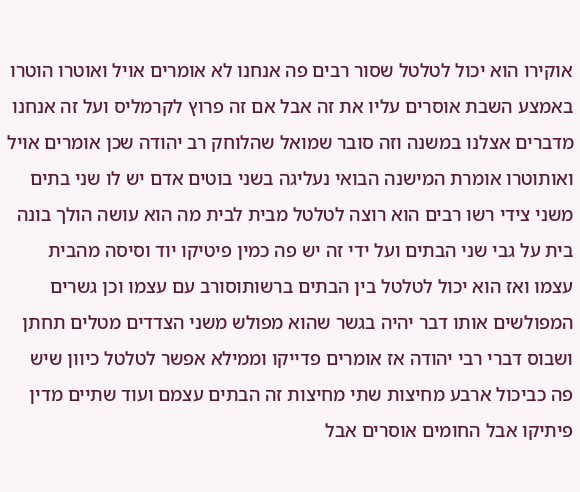אוקירו הוא יכול לטלטל שסור רבים פה אנחנו לא אומרים אויל ואוטרו הוטרו באמצע השבת אוסרים עליו את זה אבל אם זה פרוץ לקרמליס ועל זה אנחנו מדברים אצלנו במשנה וזה סובר שמואל שהלוחק רב יהודה שכן אומרים אויל ואותוטרו אומרת המישנה הבואי נעליגה בשני בוטים אדם יש לו שני בתים משני צידי רשו רבים הוא רוצה לטלטל מבית לבית מה הוא עושה הולך בונה בית על גבי שני הבתים ועל ידי זה יש פה כמין פיטיקו יוד וסיסה מהבית עצמו ואז הוא יכול לטלטל בין הבתים ברשותוסורב עם עצמו וכן גשרים המפולשים אותו דבר יהיה בגשר שהוא מפולש משני הצדדים מטלים תחתן ושבוס דברי רבי יהודה אז אומרים פדייקו וממילא אפשר לטלטל כיוון שיש פה כביכול ארבע מחיצות שתי מחיצות זה הבתים עצמם ועוד שתיים מדין פיתיקו אבל החומים אוסרים אבל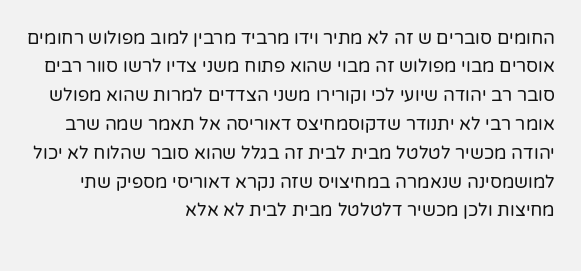החומים סוברים ש זה לא מתיר וידו מרביד מרבין למוב מפולוש רחומים אוסרים מבוי מפולוש זה מבוי שהוא פתוח משני צדיו לרשו סוור רבים סובר רב יהודה שיועי לכי וקורירו משני הצדדים למרות שהוא מפולש אומר רבי לא יתנודר שדקוסמחיצס דאוריסה אל תאמר שמה שרב יהודה מכשיר לטלטל מבית לבית זה בגלל שהוא סובר שהלוח לא יכול למושמסינה שנאמרה במחיצויס שזה נקרא דאוריסי מספיק שתי מחיצות ולכן מכשיר דלטלטל מבית לבית לא אלא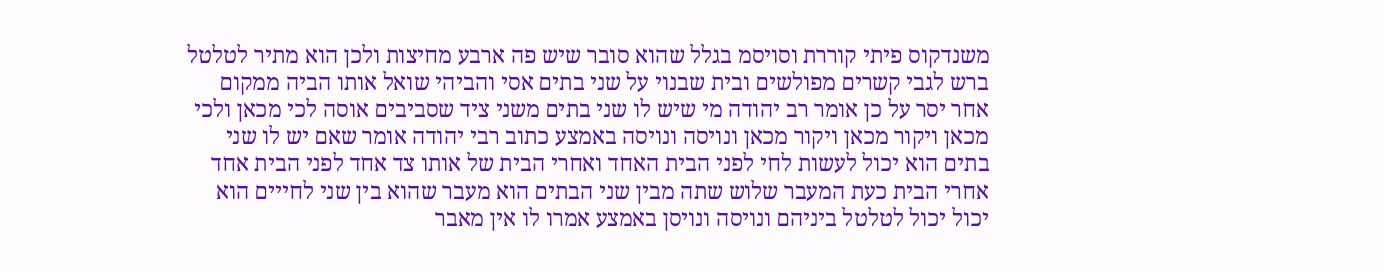משנדקוס פיתי קוררת וסויסמ בגלל שהוא סובר שיש פה ארבע מחיצות ולכן הוא מתיר לטלטל ברש לגבי קשרים מפולשים ובית שבנוי על שני בתים אסי והביהי שואל אותו הביה ממקום אחר יסר על כן אומר רב יהודה מי שיש לו שני בתים משני ציד שסביבים אוסה לכי מכאן ולכי מכאן ויקור מכאן ויקור מכאן ונויסה ונויסה באמצע כתוב רבי יהודה אומר שאם יש לו שני בתים הוא יכול לעשות לחי לפני הבית האחד ואחרי הבית של אותו צד אחד לפני הבית אחד אחרי הבית כעת המעבר שלוש שתה מבין שני הבתים הוא מעבר שהוא בין שני לחייים הוא יכול יכול לטלטל ביניהם ונויסה ונויסן באמצע אמרו לו אין מאבר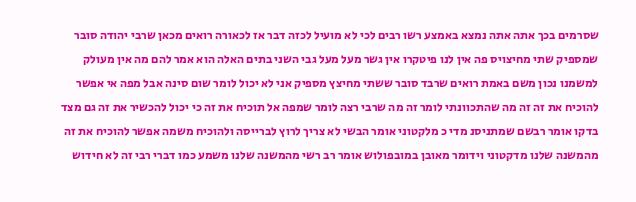שסרמים בכך אתה אתה נמצא באמצע רשו רבים לכי לא מועיל לכזה דבר אז לכאורה רואים מכאן שרבי יהודה סובר שמספיק שתי מחיצויס פה אין לנו פיטקרו אין גשר מעל מעל גבי השני בתים האלה הוא אמר להם מה אין מעולק למשמנו נכון משם באמת רואים שרבד סובר ששתי מחיצץ מספיק אני לא יכול לומר שום סינה אבל מפה אי אפשר להוכיח את זה זה מה שהתכוונתי לומר זה מה שרבי רצה לומר שמפה אל תוכיח את זה כי יכול להכשיר את זה גם מצד בדקו אומר רבשם שמתניסנ מדי כ מלקטוני אומר הבשי לא צריך לרוץ לברייסה ולהוכיח משמה אפשר להוכיח את זה מהמשנה שלנו מדקטוני וידומר מאובן במובפולוש אומר רב רשי מהמשנה שלנו משמע כמו דברי רבי זה לא חידוש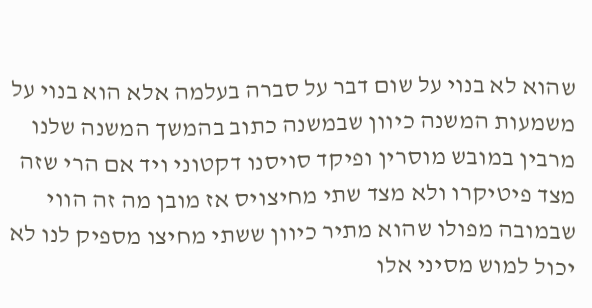שהוא לא בנוי על שום דבר על סברה בעלמה אלא הוא בנוי על משמעות המשנה כיוון שבמשנה כתוב בהמשך המשנה שלנו מרבין במובש מוסרין ופיקד סויסנו דקטוני ויד אם הרי שזה מצד פיטיקרו ולא מצד שתי מחיצויס אז מובן מה זה הווי שבמובה מפולו שהוא מתיר כיוון ששתי מחיצו מספיק לנו לא יכול למוש מסיני אלו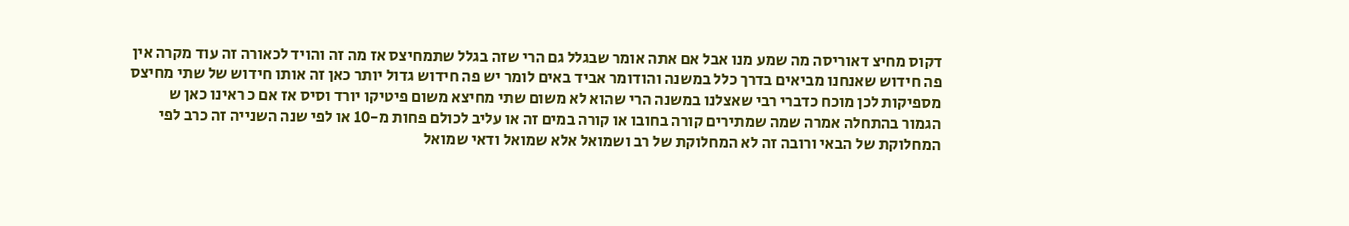דקוס מחיצ דאוריסה מה שמע מנו אבל אם אתה אומר שבגלל גם הרי שזה בגלל שתמחיצס אז מה זה והויד לכאורה זה עוד מקרה אין פה חידוש שאנחנו מביאים בדרך כלל במשנה והודומר אביד באים לומר יש פה חידוש גדול יותר כאן זה אותו חידוש של שתי מחיצס מספיקות לכן מוכח כדברי רבי שאצלנו במשנה הרי שהוא לא משום שתי מחיצא משום פיטיקו יורד וסיס אז אם כ ראינו כאן ש הגמור בהתחלה אמרה שמה שמתירים קורה בחובו או קורה במים זה או עליב לכולם פחות מ-10 או לפי שנה השנייה זה כרב לפי המחלוקת של הבאי ורובה זה לא המחלוקת של רב ושמואל אלא שמואל ודאי שמואל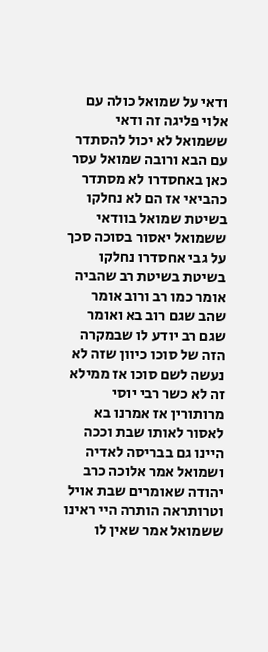ודאי על שמואל כולה עם אלוי פליגה זה ודאי ששמואל לא יכול להסתדר עם הבא ורובה שמואל עסר כאן באחסדרו לא מסתדר כהביאי אז הם לא נחלקו בשיטת שמואל בוודאי ששמואל יאסור בסוכה סכך על גבי אחסדרו נחלקו בשיטת בשיטת רב שהביה אומר כמו רב ורוב אומר שהב שגם רוב בא ואומר שגם רב יודע לו שבמקרה הזה של סוכו כיוון שזה לא נעשה לשם סוכו אז ממילא זה לא כשר רבי יוסי מרותורין אז אמרנו בא לאסור לאותו שבת וככה היינו גם בבריסה לאדיה ושמואל אמר אלוכה כרב יהודה שאומרים שבת אויל וטרותראה הותרה היי ראינו ששמואל אמר שאין לו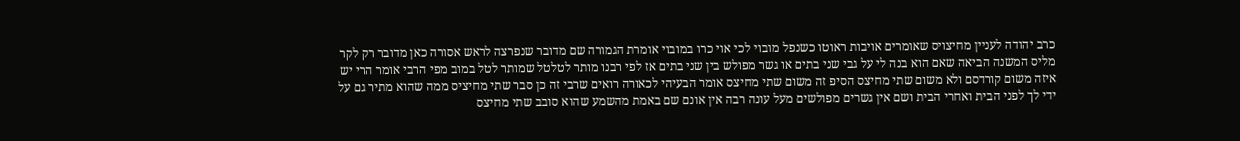כרב יהודה לעניין מחיצויס שאומרים אויבות ראוטו כשנפל מובוי לכי אוי כרו במובוי אומרת הגמורה שם מדובר שנפרצה לראש אסורה כאן מדובר רק לקר מליס המשנה הביאה שאם הוא בנה לי על גבי שני בתים או גשר מפולש בין שני בתים אז לפי רבנו מותר לטלטל שמותר לטל במוב מפי הרבי אומר הרי יש איזה משום קורדסם ולא משום שתי מחיצס הסיפ זה משום שתי מחיצס אומר הבעיהי לכאורה רואים שרבי זה כן סבר שתי מחיציס ממה שהוא מתיר גם על ידי לך לפני הבית ואחרי הבית ושם אין גשרים מפולשים מעל עונה רבה אין אונם שם באמת מהשמע שהוא סובב שתי מחיצס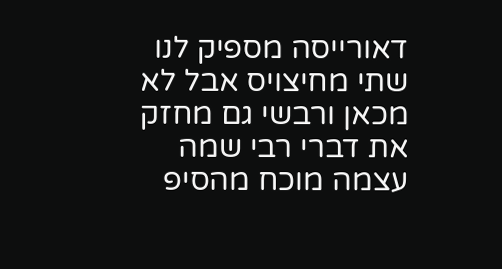דאורייסה מספיק לנו שתי מחיצויס אבל לא מכאן ורבשי גם מחזק את דברי רבי שמה עצמה מוכח מהסיפ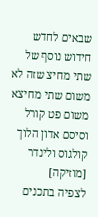שבאים לחדש חידוש נוסף של שתי מחיצ שזה לא משום שתי מחיצא משום פט קורל וסיסם אדון הלוך קולגוס ולינדר [מוזיקה]
לצפיה בתכנים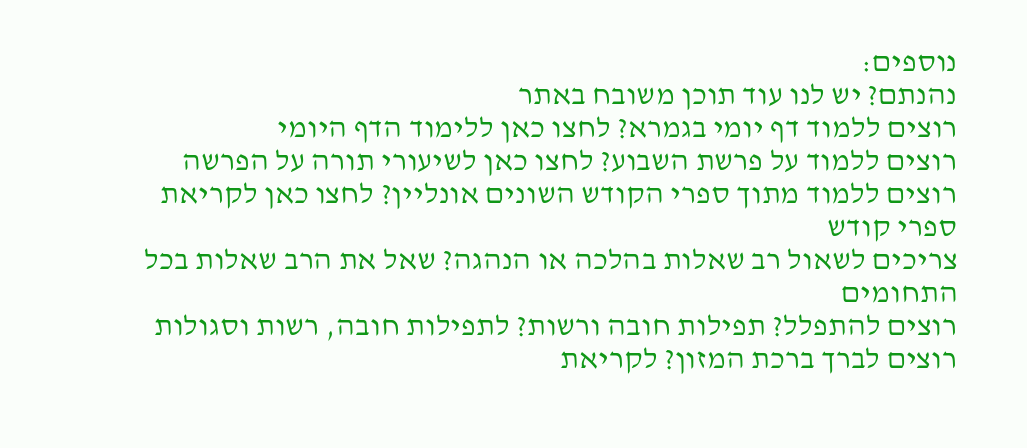נוספים:
נהנתם? יש לנו עוד תוכן משובח באתר
רוצים ללמוד דף יומי בגמרא? לחצו כאן ללימוד הדף היומי
רוצים ללמוד על פרשת השבוע? לחצו כאן לשיעורי תורה על הפרשה
רוצים ללמוד מתוך ספרי הקודש השונים אונליין? לחצו כאן לקריאת ספרי קודש
צריכים לשאול רב שאלות בהלכה או הנהגה? שאל את הרב שאלות בכל התחומים
רוצים להתפלל? תפילות חובה ורשות? לתפילות חובה, רשות וסגולות
רוצים לברך ברכת המזון? לקריאת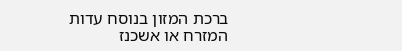ברכת המזון בנוסח עדות המזרח או אשכנז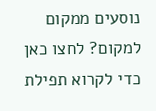נוסעים ממקום למקום? לחצו כאן כדי לקרוא תפילת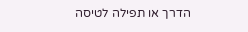הדרך או תפילה לטיסה